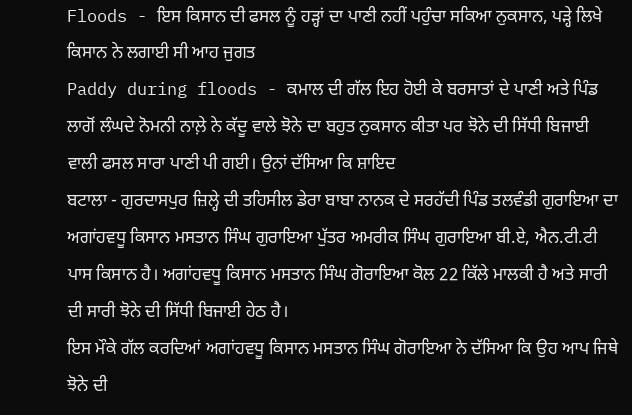Floods - ਇਸ ਕਿਸਾਨ ਦੀ ਫਸਲ ਨੂੰ ਹੜ੍ਹਾਂ ਦਾ ਪਾਣੀ ਨਹੀਂ ਪਹੁੰਚਾ ਸਕਿਆ ਨੁਕਸਾਨ, ਪੜ੍ਹੇ ਲਿਖੇ ਕਿਸਾਨ ਨੇ ਲਗਾਈ ਸੀ ਆਹ ਜੁਗਤ
Paddy during floods - ਕਮਾਲ ਦੀ ਗੱਲ ਇਹ ਹੋਈ ਕੇ ਬਰਸਾਤਾਂ ਦੇ ਪਾਣੀ ਅਤੇ ਪਿੰਡ ਲਾਗੋਂ ਲੰਘਦੇ ਨੋਮਨੀ ਨਾਲ਼ੇ ਨੇ ਕੱਦੂ ਵਾਲੇ ਝੋਨੇ ਦਾ ਬਹੁਤ ਨੁਕਸਾਨ ਕੀਤਾ ਪਰ ਝੋਨੇ ਦੀ ਸਿੱਧੀ ਬਿਜਾਈ ਵਾਲੀ ਫਸਲ ਸਾਰਾ ਪਾਣੀ ਪੀ ਗਈ। ਉਨਾਂ ਦੱਸਿਆ ਕਿ ਸ਼ਾਇਦ
ਬਟਾਲਾ - ਗੁਰਦਾਸਪੁਰ ਜ਼ਿਲ੍ਹੇ ਦੀ ਤਹਿਸੀਲ ਡੇਰਾ ਬਾਬਾ ਨਾਨਕ ਦੇ ਸਰਹੱਦੀ ਪਿੰਡ ਤਲਵੰਡੀ ਗੁਰਾਇਆ ਦਾ ਅਗਾਂਹਵਧੂ ਕਿਸਾਨ ਮਸਤਾਨ ਸਿੰਘ ਗੁਰਾਇਆ ਪੁੱਤਰ ਅਮਰੀਕ ਸਿੰਘ ਗੁਰਾਇਆ ਬੀ.ਏ, ਐਨ.ਟੀ.ਟੀ ਪਾਸ ਕਿਸਾਨ ਹੈ। ਅਗਾਂਹਵਧੂ ਕਿਸਾਨ ਮਸਤਾਨ ਸਿੰਘ ਗੋਰਾਇਆ ਕੋਲ 22 ਕਿੱਲੇ ਮਾਲਕੀ ਹੈ ਅਤੇ ਸਾਰੀ ਦੀ ਸਾਰੀ ਝੋਨੇ ਦੀ ਸਿੱਧੀ ਬਿਜਾਈ ਹੇਠ ਹੈ।
ਇਸ ਮੌਕੇ ਗੱਲ ਕਰਦਿਆਂ ਅਗਾਂਹਵਧੂ ਕਿਸਾਨ ਮਸਤਾਨ ਸਿੰਘ ਗੋਰਾਇਆ ਨੇ ਦੱਸਿਆ ਕਿ ਉਹ ਆਪ ਜਿਥੇ ਝੋਨੇ ਦੀ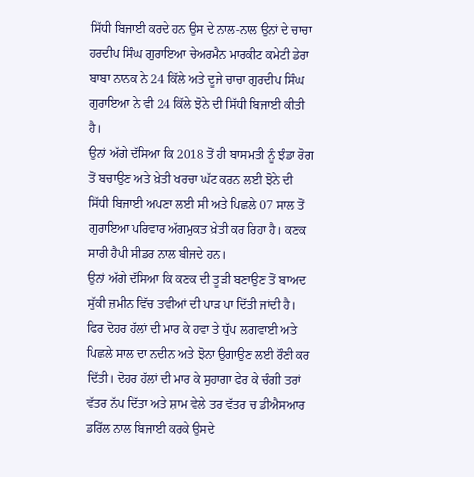ਸਿੱਧੀ ਬਿਜਾਈ ਕਰਦੇ ਹਨ ਉਸ ਦੇ ਨਾਲ-ਨਾਲ ਉਨਾਂ ਦੇ ਚਾਚਾ ਹਰਦੀਪ ਸਿੰਘ ਗੁਰਾਇਆ ਚੇਅਰਮੈਨ ਮਾਰਕੀਟ ਕਮੇਟੀ ਡੇਰਾ ਬਾਬਾ ਨਾਨਕ ਨੇ 24 ਕਿੱਲੇ ਅਤੇ ਦੂਜੇ ਚਾਚਾ ਗੁਰਦੀਪ ਸਿੰਘ ਗੁਰਾਇਆ ਨੇ ਵੀ 24 ਕਿੱਲੇ ਝੋਨੇ ਦੀ ਸਿੱਧੀ ਬਿਜਾਈ ਕੀਤੀ ਹੈ।
ਉਨਾਂ ਅੱਗੇ ਦੱਸਿਆ ਕਿ 2018 ਤੋਂ ਹੀ ਬਾਸਮਤੀ ਨੂੰ ਝੰਡਾ ਰੋਗ ਤੋਂ ਬਚਾਉਣ ਅਤੇ ਖ਼ੇਤੀ ਖਰਚਾ ਘੱਟ ਕਰਨ ਲਈ ਝੋਨੇ ਦੀ ਸਿੱਧੀ ਬਿਜਾਈ ਅਪਣਾ ਲਈ ਸੀ ਅਤੇ ਪਿਛਲੇ 07 ਸਾਲ ਤੋਂ ਗੁਰਾਇਆ ਪਰਿਵਾਰ ਅੱਗਮੁਕਤ ਖ਼ੇਤੀ ਕਰ ਰਿਹਾ ਹੈ। ਕਣਕ ਸਾਰੀ ਹੈਪੀ ਸੀਡਰ ਨਾਲ ਬੀਜਦੇ ਹਨ।
ਉਨਾਂ ਅੱਗੇ ਦੱਸਿਆ ਕਿ ਕਣਕ ਦੀ ਤੂੜੀ ਬਣਾਉਣ ਤੋਂ ਬਾਅਦ ਸੁੱਕੀ ਜ਼ਮੀਨ ਵਿੱਚ ਤਵੀਆਂ ਦੀ ਪਾੜ ਪਾ ਦਿੱਤੀ ਜਾਂਦੀ ਹੈ। ਫਿਰ ਦੋਹਰ ਹੱਲਾਂ ਦੀ ਮਾਰ ਕੇ ਹਵਾ ਤੇ ਧੁੱਪ ਲਗਵਾਈ ਅਤੇ ਪਿਛਲੇ ਸਾਲ ਦਾ ਨਦੀਨ ਅਤੇ ਝੋਨਾ ਉਗਾਉਣ ਲਈ ਰੌਣੀ ਕਰ ਦਿੱਤੀ। ਦੋਹਰ ਹੱਲਾਂ ਦੀ ਮਾਰ ਕੇ ਸੁਹਾਗਾ ਫੇਰ ਕੇ ਚੰਗੀ ਤਰਾਂ ਵੱਤਰ ਨੱਪ ਦਿੱਤਾ ਅਤੇ ਸ਼ਾਮ ਵੇਲੇ ਤਰ ਵੱਤਰ ਚ ਡੀਐਸਆਰ ਡਰਿੱਲ ਨਾਲ ਬਿਜਾਈ ਕਰਕੇ ਉਸਦੇ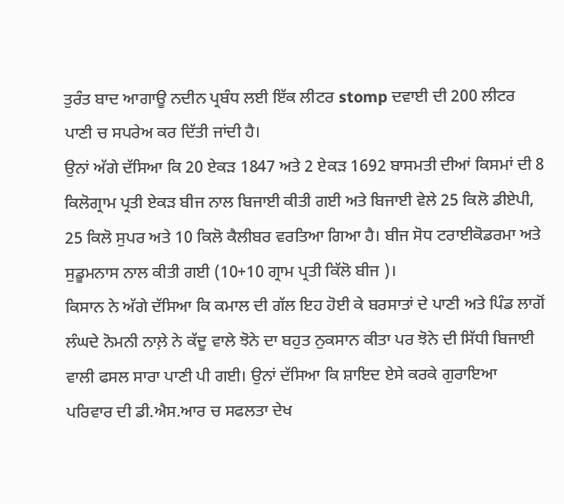ਤੁਰੰਤ ਬਾਦ ਆਗਾਊ ਨਦੀਨ ਪ੍ਰਬੰਧ ਲਈ ਇੱਕ ਲੀਟਰ stomp ਦਵਾਈ ਦੀ 200 ਲੀਟਰ ਪਾਣੀ ਚ ਸਪਰੇਅ ਕਰ ਦਿੱਤੀ ਜਾਂਦੀ ਹੈ।
ਉਨਾਂ ਅੱਗੇ ਦੱਸਿਆ ਕਿ 20 ਏਕੜ 1847 ਅਤੇ 2 ਏਕੜ 1692 ਬਾਸਮਤੀ ਦੀਆਂ ਕਿਸਮਾਂ ਦੀ 8 ਕਿਲੋਗ੍ਰਾਮ ਪ੍ਰਤੀ ਏਕੜ ਬੀਜ ਨਾਲ ਬਿਜਾਈ ਕੀਤੀ ਗਈ ਅਤੇ ਬਿਜਾਈ ਵੇਲੇ 25 ਕਿਲੋ ਡੀਏਪੀ, 25 ਕਿਲੋ ਸੁਪਰ ਅਤੇ 10 ਕਿਲੋ ਕੈਲੀਬਰ ਵਰਤਿਆ ਗਿਆ ਹੈ। ਬੀਜ ਸੋਧ ਟਰਾਈਕੋਡਰਮਾ ਅਤੇ ਸੁਡੂਮਨਾਸ ਨਾਲ ਕੀਤੀ ਗਈ (10+10 ਗ੍ਰਾਮ ਪ੍ਰਤੀ ਕਿੱਲੋ ਬੀਜ )।
ਕਿਸਾਨ ਨੇ ਅੱਗੇ ਦੱਸਿਆ ਕਿ ਕਮਾਲ ਦੀ ਗੱਲ ਇਹ ਹੋਈ ਕੇ ਬਰਸਾਤਾਂ ਦੇ ਪਾਣੀ ਅਤੇ ਪਿੰਡ ਲਾਗੋਂ ਲੰਘਦੇ ਨੋਮਨੀ ਨਾਲ਼ੇ ਨੇ ਕੱਦੂ ਵਾਲੇ ਝੋਨੇ ਦਾ ਬਹੁਤ ਨੁਕਸਾਨ ਕੀਤਾ ਪਰ ਝੋਨੇ ਦੀ ਸਿੱਧੀ ਬਿਜਾਈ ਵਾਲੀ ਫਸਲ ਸਾਰਾ ਪਾਣੀ ਪੀ ਗਈ। ਉਨਾਂ ਦੱਸਿਆ ਕਿ ਸ਼ਾਇਦ ਏਸੇ ਕਰਕੇ ਗੁਰਾਇਆ ਪਰਿਵਾਰ ਦੀ ਡੀ.ਐਸ.ਆਰ ਚ ਸਫਲਤਾ ਦੇਖ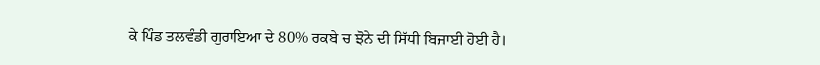ਕੇ ਪਿੰਡ ਤਲਵੰਡੀ ਗੁਰਾਇਆ ਦੇ 80% ਰਕਬੇ ਚ ਝੋਨੇ ਦੀ ਸਿੱਧੀ ਬਿਜਾਈ ਹੋਈ ਹੈ।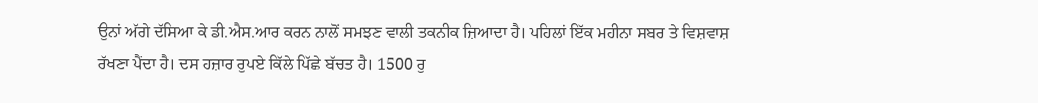ਉਨਾਂ ਅੱਗੇ ਦੱਸਿਆ ਕੇ ਡੀ.ਐਸ.ਆਰ ਕਰਨ ਨਾਲੋਂ ਸਮਝਣ ਵਾਲੀ ਤਕਨੀਕ ਜ਼ਿਆਦਾ ਹੈ। ਪਹਿਲਾਂ ਇੱਕ ਮਹੀਨਾ ਸਬਰ ਤੇ ਵਿਸ਼ਵਾਸ਼ ਰੱਖਣਾ ਪੈਂਦਾ ਹੈ। ਦਸ ਹਜ਼ਾਰ ਰੁਪਏ ਕਿੱਲੇ ਪਿੱਛੇ ਬੱਚਤ ਹੈ। 1500 ਰੁ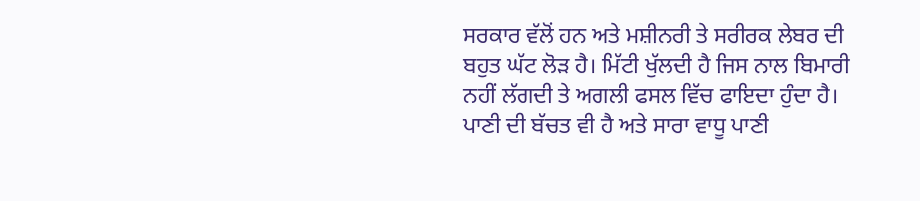ਸਰਕਾਰ ਵੱਲੋਂ ਹਨ ਅਤੇ ਮਸ਼ੀਨਰੀ ਤੇ ਸਰੀਰਕ ਲੇਬਰ ਦੀ ਬਹੁਤ ਘੱਟ ਲੋੜ ਹੈ। ਮਿੱਟੀ ਖੁੱਲਦੀ ਹੈ ਜਿਸ ਨਾਲ ਬਿਮਾਰੀ ਨਹੀਂ ਲੱਗਦੀ ਤੇ ਅਗਲੀ ਫਸਲ ਵਿੱਚ ਫਾਇਦਾ ਹੁੰਦਾ ਹੈ। ਪਾਣੀ ਦੀ ਬੱਚਤ ਵੀ ਹੈ ਅਤੇ ਸਾਰਾ ਵਾਧੂ ਪਾਣੀ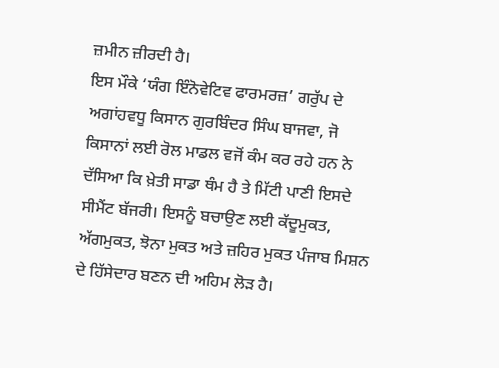ਜ਼ਮੀਨ ਜ਼ੀਰਦੀ ਹੈ।
ਇਸ ਮੌਕੇ ‘ਯੰਗ ਇੰਨੋਵੇਟਿਵ ਫਾਰਮਰਜ਼’ ਗਰੁੱਪ ਦੇ ਅਗਾਂਹਵਧੂ ਕਿਸਾਨ ਗੁਰਬਿੰਦਰ ਸਿੰਘ ਬਾਜਵਾ, ਜੋ ਕਿਸਾਨਾਂ ਲਈ ਰੋਲ ਮਾਡਲ ਵਜੋਂ ਕੰਮ ਕਰ ਰਹੇ ਹਨ ਨੇ ਦੱਸਿਆ ਕਿ ਖ਼ੇਤੀ ਸਾਡਾ ਥੰਮ ਹੈ ਤੇ ਮਿੱਟੀ ਪਾਣੀ ਇਸਦੇ ਸੀਮੈਂਟ ਬੱਜਰੀ। ਇਸਨੂੰ ਬਚਾਉਣ ਲਈ ਕੱਦੂਮੁਕਤ, ਅੱਗਮੁਕਤ, ਝੋਨਾ ਮੁਕਤ ਅਤੇ ਜ਼ਹਿਰ ਮੁਕਤ ਪੰਜਾਬ ਮਿਸ਼ਨ ਦੇ ਹਿੱਸੇਦਾਰ ਬਣਨ ਦੀ ਅਹਿਮ ਲੋੜ ਹੈ।